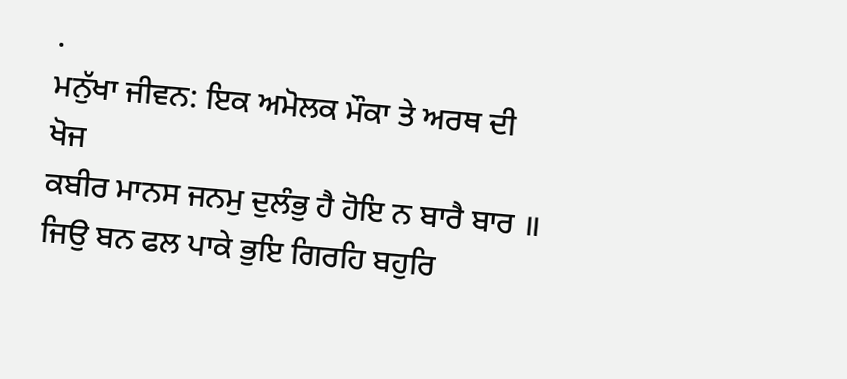.
ਮਨੁੱਖਾ ਜੀਵਨ: ਇਕ ਅਮੋਲਕ ਮੌਕਾ ਤੇ ਅਰਥ ਦੀ ਖੋਜ
ਕਬੀਰ ਮਾਨਸ ਜਨਮੁ ਦੁਲੰਭੁ ਹੈ ਹੋਇ ਨ ਬਾਰੈ ਬਾਰ ॥
ਜਿਉ ਬਨ ਫਲ ਪਾਕੇ ਭੁਇ ਗਿਰਹਿ ਬਹੁਰਿ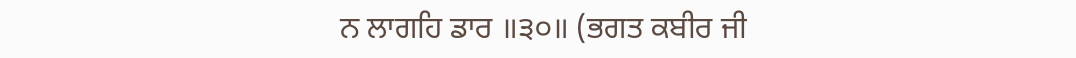ਨ ਲਾਗਹਿ ਡਾਰ ॥੩੦॥ (ਭਗਤ ਕਬੀਰ ਜੀ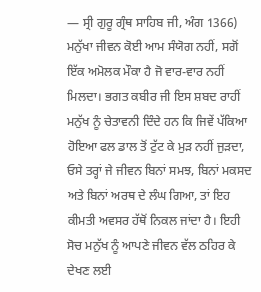— ਸ੍ਰੀ ਗੁਰੂ ਗ੍ਰੰਥ ਸਾਹਿਬ ਜੀ, ਅੰਗ 1366)
ਮਨੁੱਖਾ ਜੀਵਨ ਕੋਈ ਆਮ ਸੰਯੋਗ ਨਹੀਂ, ਸਗੋਂ ਇੱਕ ਅਮੋਲਕ ਮੌਕਾ ਹੈ ਜੋ ਵਾਰ-ਵਾਰ ਨਹੀਂ ਮਿਲਦਾ। ਭਗਤ ਕਬੀਰ ਜੀ ਇਸ ਸ਼ਬਦ ਰਾਹੀਂ ਮਨੁੱਖ ਨੂੰ ਚੇਤਾਵਨੀ ਦਿੰਦੇ ਹਨ ਕਿ ਜਿਵੇਂ ਪੱਕਿਆ ਹੋਇਆ ਫਲ ਡਾਲ ਤੋਂ ਟੁੱਟ ਕੇ ਮੁੜ ਨਹੀਂ ਜੁੜਦਾ, ਓਸੇ ਤਰ੍ਹਾਂ ਜੇ ਜੀਵਨ ਬਿਨਾਂ ਸਮਝ, ਬਿਨਾਂ ਮਕਸਦ ਅਤੇ ਬਿਨਾਂ ਅਰਥ ਦੇ ਲੰਘ ਗਿਆ, ਤਾਂ ਇਹ ਕੀਮਤੀ ਅਵਸਰ ਹੱਥੋਂ ਨਿਕਲ ਜਾਂਦਾ ਹੈ। ਇਹੀ ਸੋਚ ਮਨੁੱਖ ਨੂੰ ਆਪਣੇ ਜੀਵਨ ਵੱਲ ਠਹਿਰ ਕੇ ਦੇਖਣ ਲਈ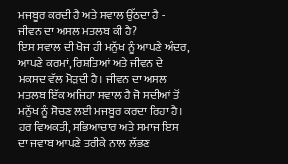ਮਜਬੂਰ ਕਰਦੀ ਹੈ ਅਤੇ ਸਵਾਲ ਉੱਠਦਾ ਹੈ - ਜੀਵਨ ਦਾ ਅਸਲ ਮਤਲਬ ਕੀ ਹੈ?
ਇਸ ਸਵਾਲ ਦੀ ਖੋਜ ਹੀ ਮਨੁੱਖ ਨੂੰ ਆਪਣੇ ਅੰਦਰ, ਆਪਣੇ ਕਰਮਾਂ, ਰਿਸ਼ਤਿਆਂ ਅਤੇ ਜੀਵਨ ਦੇ ਮਕਸਦ ਵੱਲ ਮੋੜਦੀ ਹੈ। ਜੀਵਨ ਦਾ ਅਸਲ ਮਤਲਬ ਇੱਕ ਅਜਿਹਾ ਸਵਾਲ ਹੈ ਜੋ ਸਦੀਆਂ ਤੋਂ ਮਨੁੱਖ ਨੂੰ ਸੋਚਣ ਲਈ ਮਜਬੂਰ ਕਰਦਾ ਰਿਹਾ ਹੈ। ਹਰ ਵਿਅਕਤੀ, ਸਭਿਆਚਾਰ ਅਤੇ ਸਮਾਜ ਇਸ ਦਾ ਜਵਾਬ ਆਪਣੇ ਤਰੀਕੇ ਨਾਲ ਲੱਭਣ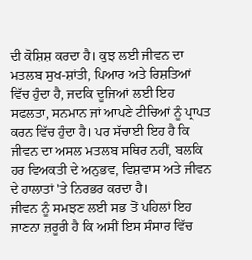ਦੀ ਕੋਸ਼ਿਸ਼ ਕਰਦਾ ਹੈ। ਕੁਝ ਲਈ ਜੀਵਨ ਦਾ ਮਤਲਬ ਸੁਖ-ਸ਼ਾਂਤੀ, ਪਿਆਰ ਅਤੇ ਰਿਸ਼ਤਿਆਂ ਵਿੱਚ ਹੁੰਦਾ ਹੈ, ਜਦਕਿ ਦੂਜਿਆਂ ਲਈ ਇਹ ਸਫਲਤਾ, ਸਨਮਾਨ ਜਾਂ ਆਪਣੇ ਟੀਚਿਆਂ ਨੂੰ ਪ੍ਰਾਪਤ ਕਰਨ ਵਿੱਚ ਹੁੰਦਾ ਹੈ। ਪਰ ਸੱਚਾਈ ਇਹ ਹੈ ਕਿ ਜੀਵਨ ਦਾ ਅਸਲ ਮਤਲਬ ਸਥਿਰ ਨਹੀਂ, ਬਲਕਿ ਹਰ ਵਿਅਕਤੀ ਦੇ ਅਨੁਭਵ, ਵਿਸ਼ਵਾਸ ਅਤੇ ਜੀਵਨ ਦੇ ਹਾਲਾਤਾਂ 'ਤੇ ਨਿਰਭਰ ਕਰਦਾ ਹੈ।
ਜੀਵਨ ਨੂੰ ਸਮਝਣ ਲਈ ਸਭ ਤੋਂ ਪਹਿਲਾਂ ਇਹ ਜਾਣਨਾ ਜ਼ਰੂਰੀ ਹੈ ਕਿ ਅਸੀਂ ਇਸ ਸੰਸਾਰ ਵਿੱਚ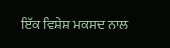ਇੱਕ ਵਿਸ਼ੇਸ਼ ਮਕਸਦ ਨਾਲ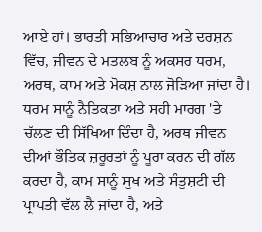ਆਏ ਹਾਂ। ਭਾਰਤੀ ਸਭਿਆਚਾਰ ਅਤੇ ਦਰਸ਼ਨ ਵਿੱਚ, ਜੀਵਨ ਦੇ ਮਤਲਬ ਨੂੰ ਅਕਸਰ ਧਰਮ, ਅਰਥ, ਕਾਮ ਅਤੇ ਮੋਕਸ਼ ਨਾਲ ਜੋੜਿਆ ਜਾਂਦਾ ਹੈ। ਧਰਮ ਸਾਨੂੰ ਨੈਤਿਕਤਾ ਅਤੇ ਸਹੀ ਮਾਰਗ 'ਤੇ ਚੱਲਣ ਦੀ ਸਿੱਖਿਆ ਦਿੰਦਾ ਹੈ, ਅਰਥ ਜੀਵਨ ਦੀਆਂ ਭੌਤਿਕ ਜ਼ਰੂਰਤਾਂ ਨੂੰ ਪੂਰਾ ਕਰਨ ਦੀ ਗੱਲ ਕਰਦਾ ਹੈ, ਕਾਮ ਸਾਨੂੰ ਸੁਖ ਅਤੇ ਸੰਤੁਸ਼ਟੀ ਦੀ ਪ੍ਰਾਪਤੀ ਵੱਲ ਲੈ ਜਾਂਦਾ ਹੈ, ਅਤੇ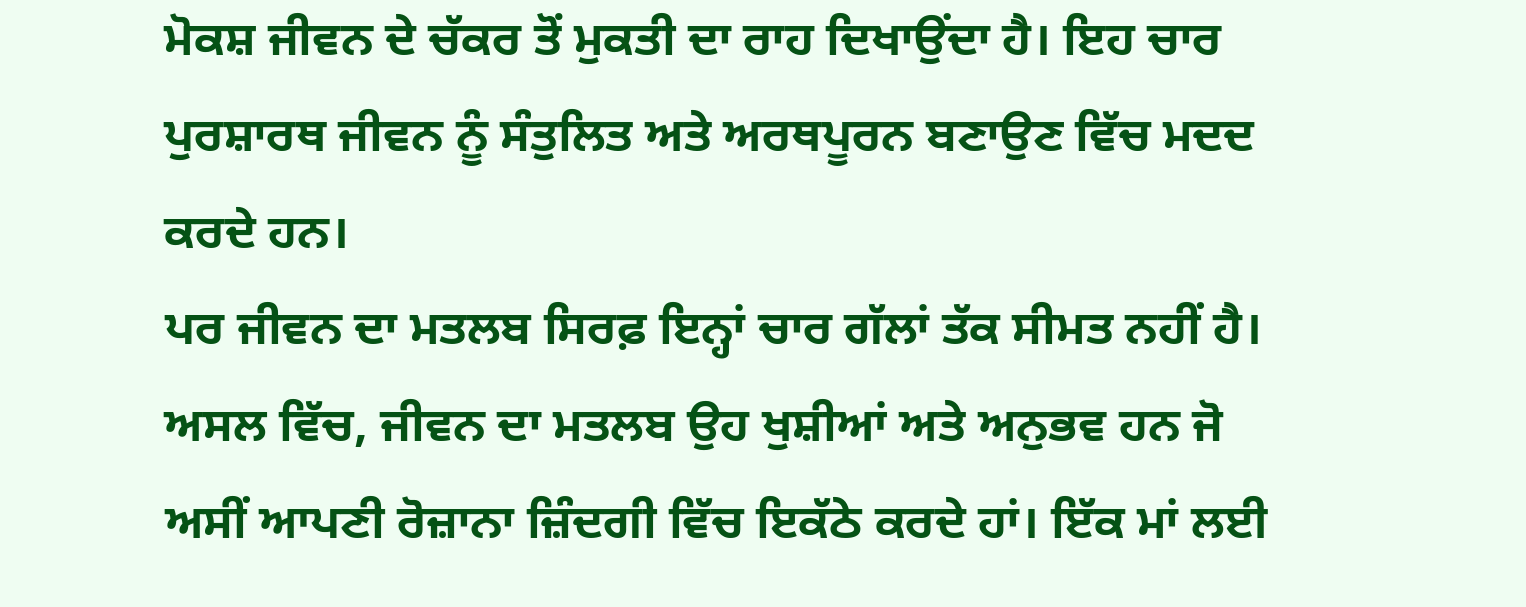ਮੋਕਸ਼ ਜੀਵਨ ਦੇ ਚੱਕਰ ਤੋਂ ਮੁਕਤੀ ਦਾ ਰਾਹ ਦਿਖਾਉਂਦਾ ਹੈ। ਇਹ ਚਾਰ ਪੁਰਸ਼ਾਰਥ ਜੀਵਨ ਨੂੰ ਸੰਤੁਲਿਤ ਅਤੇ ਅਰਥਪੂਰਨ ਬਣਾਉਣ ਵਿੱਚ ਮਦਦ ਕਰਦੇ ਹਨ।
ਪਰ ਜੀਵਨ ਦਾ ਮਤਲਬ ਸਿਰਫ਼ ਇਨ੍ਹਾਂ ਚਾਰ ਗੱਲਾਂ ਤੱਕ ਸੀਮਤ ਨਹੀਂ ਹੈ। ਅਸਲ ਵਿੱਚ, ਜੀਵਨ ਦਾ ਮਤਲਬ ਉਹ ਖੁਸ਼ੀਆਂ ਅਤੇ ਅਨੁਭਵ ਹਨ ਜੋ ਅਸੀਂ ਆਪਣੀ ਰੋਜ਼ਾਨਾ ਜ਼ਿੰਦਗੀ ਵਿੱਚ ਇਕੱਠੇ ਕਰਦੇ ਹਾਂ। ਇੱਕ ਮਾਂ ਲਈ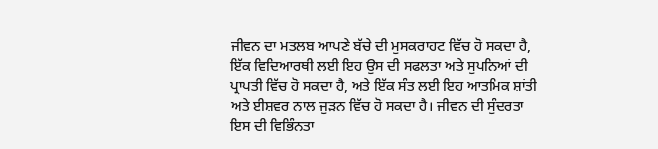ਜੀਵਨ ਦਾ ਮਤਲਬ ਆਪਣੇ ਬੱਚੇ ਦੀ ਮੁਸਕਰਾਹਟ ਵਿੱਚ ਹੋ ਸਕਦਾ ਹੈ, ਇੱਕ ਵਿਦਿਆਰਥੀ ਲਈ ਇਹ ਉਸ ਦੀ ਸਫਲਤਾ ਅਤੇ ਸੁਪਨਿਆਂ ਦੀ ਪ੍ਰਾਪਤੀ ਵਿੱਚ ਹੋ ਸਕਦਾ ਹੈ, ਅਤੇ ਇੱਕ ਸੰਤ ਲਈ ਇਹ ਆਤਮਿਕ ਸ਼ਾਂਤੀ ਅਤੇ ਈਸ਼ਵਰ ਨਾਲ ਜੁੜਨ ਵਿੱਚ ਹੋ ਸਕਦਾ ਹੈ। ਜੀਵਨ ਦੀ ਸੁੰਦਰਤਾ ਇਸ ਦੀ ਵਿਭਿੰਨਤਾ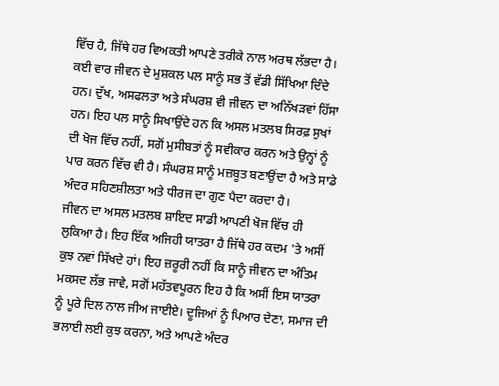ਵਿੱਚ ਹੈ, ਜਿੱਥੇ ਹਰ ਵਿਅਕਤੀ ਆਪਣੇ ਤਰੀਕੇ ਨਾਲ ਅਰਥ ਲੱਭਦਾ ਹੈ।
ਕਈ ਵਾਰ ਜੀਵਨ ਦੇ ਮੁਸ਼ਕਲ ਪਲ ਸਾਨੂੰ ਸਭ ਤੋਂ ਵੱਡੀ ਸਿੱਖਿਆ ਦਿੰਦੇ ਹਨ। ਦੁੱਖ, ਅਸਫਲਤਾ ਅਤੇ ਸੰਘਰਸ਼ ਵੀ ਜੀਵਨ ਦਾ ਅਨਿੱਖੜਵਾਂ ਹਿੱਸਾ ਹਨ। ਇਹ ਪਲ ਸਾਨੂੰ ਸਿਖਾਉਂਦੇ ਹਨ ਕਿ ਅਸਲ ਮਤਲਬ ਸਿਰਫ਼ ਸੁਖਾਂ ਦੀ ਖੋਜ ਵਿੱਚ ਨਹੀਂ, ਸਗੋਂ ਮੁਸੀਬਤਾਂ ਨੂੰ ਸਵੀਕਾਰ ਕਰਨ ਅਤੇ ਉਨ੍ਹਾਂ ਨੂੰ ਪਾਰ ਕਰਨ ਵਿੱਚ ਵੀ ਹੈ। ਸੰਘਰਸ਼ ਸਾਨੂੰ ਮਜ਼ਬੂਤ ਬਣਾਉਂਦਾ ਹੈ ਅਤੇ ਸਾਡੇ ਅੰਦਰ ਸਹਿਣਸ਼ੀਲਤਾ ਅਤੇ ਧੀਰਜ ਦਾ ਗੁਣ ਪੈਦਾ ਕਰਦਾ ਹੈ।
ਜੀਵਨ ਦਾ ਅਸਲ ਮਤਲਬ ਸ਼ਾਇਦ ਸਾਡੀ ਆਪਣੀ ਖੋਜ ਵਿੱਚ ਹੀ ਲੁਕਿਆ ਹੈ। ਇਹ ਇੱਕ ਅਜਿਹੀ ਯਾਤਰਾ ਹੈ ਜਿੱਥੇ ਹਰ ਕਦਮ 'ਤੇ ਅਸੀਂ ਕੁਝ ਨਵਾਂ ਸਿੱਖਦੇ ਹਾਂ। ਇਹ ਜ਼ਰੂਰੀ ਨਹੀਂ ਕਿ ਸਾਨੂੰ ਜੀਵਨ ਦਾ ਅੰਤਿਮ ਮਕਸਦ ਲੱਭ ਜਾਵੇ, ਸਗੋਂ ਮਹੱਤਵਪੂਰਨ ਇਹ ਹੈ ਕਿ ਅਸੀਂ ਇਸ ਯਾਤਰਾ ਨੂੰ ਪੂਰੇ ਦਿਲ ਨਾਲ ਜੀਅ ਜਾਈਏ। ਦੂਜਿਆਂ ਨੂੰ ਪਿਆਰ ਦੇਣਾ, ਸਮਾਜ ਦੀ ਭਲਾਈ ਲਈ ਕੁਝ ਕਰਨਾ, ਅਤੇ ਆਪਣੇ ਅੰਦਰ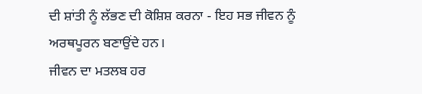ਦੀ ਸ਼ਾਂਤੀ ਨੂੰ ਲੱਭਣ ਦੀ ਕੋਸ਼ਿਸ਼ ਕਰਨਾ - ਇਹ ਸਭ ਜੀਵਨ ਨੂੰ ਅਰਥਪੂਰਨ ਬਣਾਉਂਦੇ ਹਨ।
ਜੀਵਨ ਦਾ ਮਤਲਬ ਹਰ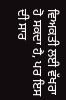ਵਿਅਕਤੀ ਲਈ ਵੱਖਰਾ ਹੋ ਸਕਦਾ ਹੈ, ਪਰ ਇਸ ਦੀ ਸਾਰ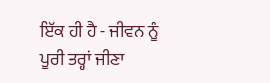ਇੱਕ ਹੀ ਹੈ - ਜੀਵਨ ਨੂੰ ਪੂਰੀ ਤਰ੍ਹਾਂ ਜੀਣਾ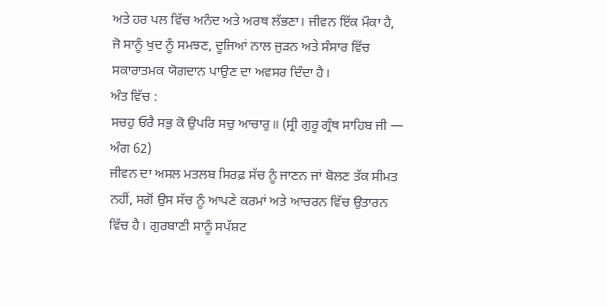ਅਤੇ ਹਰ ਪਲ ਵਿੱਚ ਅਨੰਦ ਅਤੇ ਅਰਥ ਲੱਭਣਾ। ਜੀਵਨ ਇੱਕ ਮੌਕਾ ਹੈ, ਜੋ ਸਾਨੂੰ ਖੁਦ ਨੂੰ ਸਮਝਣ, ਦੂਜਿਆਂ ਨਾਲ ਜੁੜਨ ਅਤੇ ਸੰਸਾਰ ਵਿੱਚ ਸਕਾਰਾਤਮਕ ਯੋਗਦਾਨ ਪਾਉਣ ਦਾ ਅਵਸਰ ਦਿੰਦਾ ਹੈ।
ਅੰਤ ਵਿੱਚ :
ਸਚਹੁ ਓਰੈ ਸਭੁ ਕੋ ਉਪਰਿ ਸਚੁ ਆਚਾਰੁ॥ (ਸ੍ਰੀ ਗੁਰੂ ਗ੍ਰੰਥ ਸਾਹਿਬ ਜੀ — ਅੰਗ 62)
ਜੀਵਨ ਦਾ ਅਸਲ ਮਤਲਬ ਸਿਰਫ਼ ਸੱਚ ਨੂੰ ਜਾਣਨ ਜਾਂ ਬੋਲਣ ਤੱਕ ਸੀਮਤ ਨਹੀਂ, ਸਗੋਂ ਉਸ ਸੱਚ ਨੂੰ ਆਪਣੇ ਕਰਮਾਂ ਅਤੇ ਆਚਰਨ ਵਿੱਚ ਉਤਾਰਨ ਵਿੱਚ ਹੈ। ਗੁਰਬਾਣੀ ਸਾਨੂੰ ਸਪੱਸ਼ਟ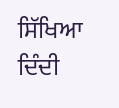ਸਿੱਖਿਆ ਦਿੰਦੀ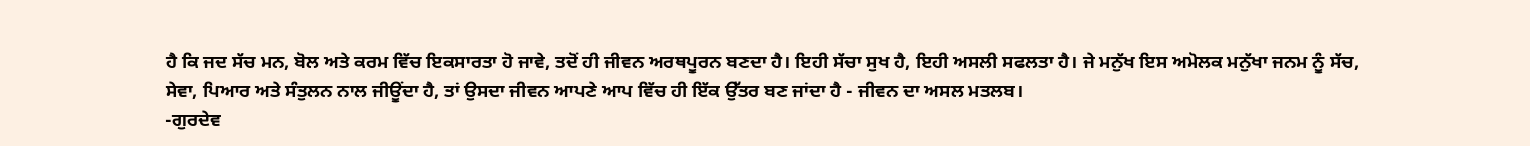ਹੈ ਕਿ ਜਦ ਸੱਚ ਮਨ, ਬੋਲ ਅਤੇ ਕਰਮ ਵਿੱਚ ਇਕਸਾਰਤਾ ਹੋ ਜਾਵੇ, ਤਦੋਂ ਹੀ ਜੀਵਨ ਅਰਥਪੂਰਨ ਬਣਦਾ ਹੈ। ਇਹੀ ਸੱਚਾ ਸੁਖ ਹੈ, ਇਹੀ ਅਸਲੀ ਸਫਲਤਾ ਹੈ। ਜੇ ਮਨੁੱਖ ਇਸ ਅਮੋਲਕ ਮਨੁੱਖਾ ਜਨਮ ਨੂੰ ਸੱਚ, ਸੇਵਾ, ਪਿਆਰ ਅਤੇ ਸੰਤੁਲਨ ਨਾਲ ਜੀਊਂਦਾ ਹੈ, ਤਾਂ ਉਸਦਾ ਜੀਵਨ ਆਪਣੇ ਆਪ ਵਿੱਚ ਹੀ ਇੱਕ ਉੱਤਰ ਬਣ ਜਾਂਦਾ ਹੈ - ਜੀਵਨ ਦਾ ਅਸਲ ਮਤਲਬ।
-ਗੁਰਦੇਵ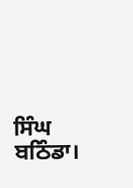ਸਿੰਘ ਬਠਿੰਡਾ।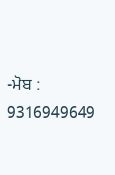-ਮੋਬ : 9316949649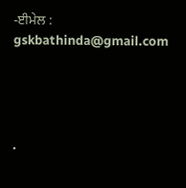-ਈਮੇਲ : gskbathinda@gmail.com




.